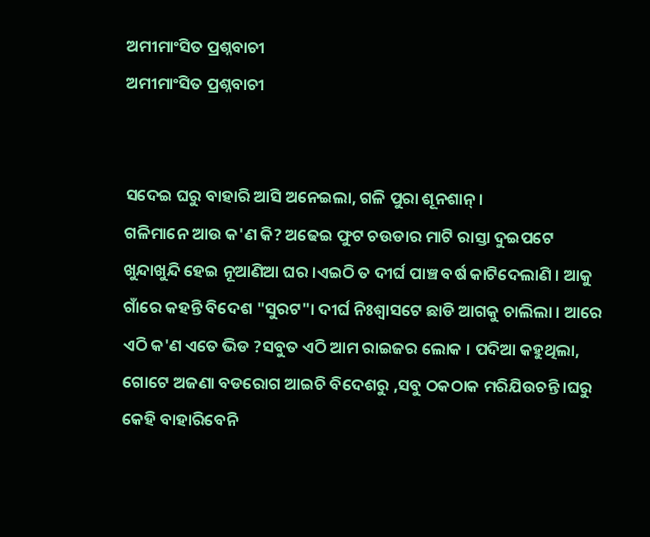ଅମୀମାଂସିତ ପ୍ରଶ୍ନବାଚୀ
ଅମୀମାଂସିତ ପ୍ରଶ୍ନବାଚୀ


ସଦେଇ ଘରୁ ବାହାରି ଆସି ଅନେଇଲା, ଗଳି ପୁରା ଶୂନଶାନ୍ ।
ଗଳିମାନେ ଆଉ କ'ଣ କି? ଅଢେଇ ଫୁଟ ଚଉଡାର ମାଟି ରାସ୍ତା ଦୁଇପଟେ ଖୁନ୍ଦାଖୁନ୍ଦି ହେଇ ନୂଆଣିଆ ଘର ।ଏଇଠି ତ ଦୀର୍ଘ ପାଞ୍ଚ ବର୍ଷ କାଟିଦେଲାଣି । ଆକୁ ଗାଁରେ କହନ୍ତି ବିଦେଶ "ସୁରଟ"। ଦୀର୍ଘ ନିଃଶ୍ୱାସଟେ ଛାଡି ଆଗକୁ ଚାଲିଲା । ଆରେ ଏଠି କ'ଣ ଏତେ ଭିଡ ?ସବୁତ ଏଠି ଆମ ରାଇଜର ଲୋକ । ପଦିଆ କହୁଥିଲା, ଗୋଟେ ଅଜଣା ବଡରୋଗ ଆଇଚି ବିଦେଶରୁ ,ସବୁ ଠକଠାକ ମରିଯିଉଚନ୍ତି ।ଘରୁ କେହି ବାହାରିବେନି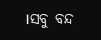।ସବୁ ବନ୍ଦ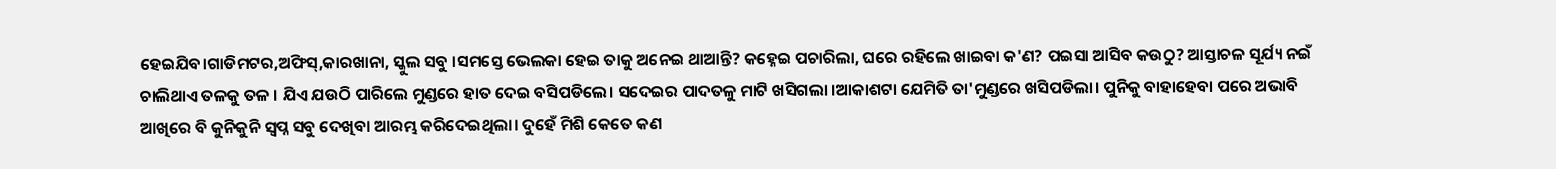ହେଇଯିବ।ଗାଡିମଟର,ଅଫିସ୍,କାରଖାନା, ସ୍କୁଲ ସବୁ ।ସମସ୍ତେ ଭେଲକା ହେଇ ତାକୁ ଅନେଇ ଥାଆନ୍ତି? କହ୍ନେଇ ପଚାରିଲା, ଘରେ ରହିଲେ ଖାଇବା କ'ଣ? ପଇସା ଆସିବ କଉଠୁ? ଆସ୍ତାଚଳ ସୂର୍ଯ୍ୟ ନଇଁ ଚାଲିଥାଏ ତଳକୁ ତଳ । ଯିଏ ଯଉଠି ପାରିଲେ ମୁଣ୍ଡରେ ହାତ ଦେଇ ବସିପଡିଲେ। ସଦେଇର ପାଦତଳୁ ମାଟି ଖସିଗଲା ।ଆକାଶଟା ଯେମିତି ତା'ମୁଣ୍ଡରେ ଖସିପଡିଲା। ପୁନିକୁ ବାହାହେବା ପରେ ଅଭାବି ଆଖିରେ ବି କୁନିକୁନି ସ୍ୱପ୍ନ ସବୁ ଦେଖିବା ଆରମ୍ଭ କରିଦେଇଥିଲା। ଦୁହେଁ ମିଶି କେତେ କଣ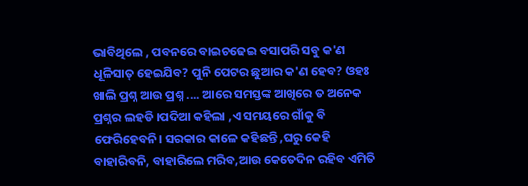ଭାବିଥିଲେ , ପବନରେ ବାଇଚଢେଇ ବସାପରି ସବୁ କ'ଣ ଧୂଳିସାତ୍ ହେଇଯିବ? ପୁନି ପେଟର ଛୁଆର କ'ଣ ହେବ? ଓହଃ ଖାଲି ପ୍ରଶ୍ନ ଆଉ ପ୍ରଶ୍ନ .... ଆରେ ସମସ୍ତଙ୍କ ଆଖିରେ ତ ଅନେକ ପ୍ରଶ୍ନର ଲହଡି ।ପଦିଆ କହିଲା ,ଏ ସମୟରେ ଗାଁକୁ ବି ଫେରିହେବନି। ସରକାର କାଳେ କହିଛନ୍ତି ,ଘରୁ କେହି ବାହାରିବନି, ବାହାରିଲେ ମରିବ,ଆଉ କେତେଦିନ ରହିବ ଏମିତି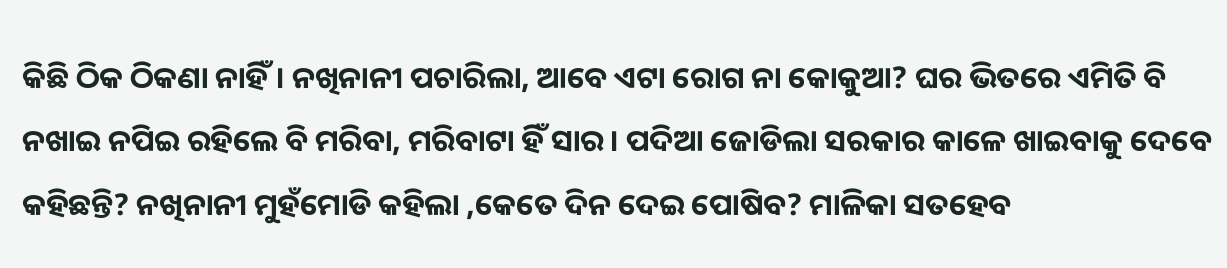କିଛି ଠିକ ଠିକଣା ନାହିଁ। ନଖିନାନୀ ପଚାରିଲା, ଆବେ ଏଟା ରୋଗ ନା କୋକୁଆ? ଘର ଭିତରେ ଏମିତି ବି ନଖାଇ ନପିଇ ରହିଲେ ବି ମରିବା, ମରିବାଟା ହିଁ ସାର। ପଦିଆ ଜୋଡିଲା ସରକାର କାଳେ ଖାଇବାକୁ ଦେବେ କହିଛନ୍ତି? ନଖିନାନୀ ମୁହଁମୋଡି କହିଲା ,କେତେ ଦିନ ଦେଇ ପୋଷିବ? ମାଳିକା ସତହେବ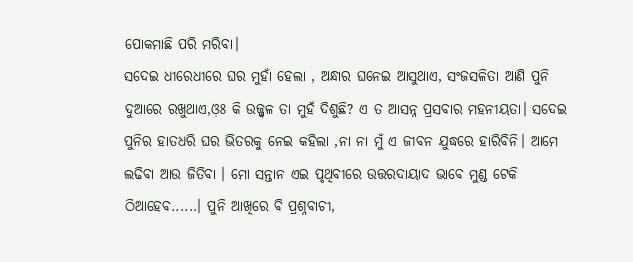ପୋକମାଛି ପରି ମରିବା।
ସଦେଇ ଧୀରେଧୀରେ ଘର ମୁହାଁ ହେଲା , ଅନ୍ଧାର ଘନେଇ ଆସୁଥାଏ, ସଂଜସଳିତା ଆଣି ପୁନି ଦୁଆରେ ରଖୁଥାଏ,ଓ଼ଃ କି ଉଜ୍ଜ୍ୱଳ ତା ମୁହଁ ଦିଶୁଛି? ଏ ତ ଆସନ୍ନ ପ୍ରସବାର ମହନୀୟତା। ସଦେଇ ପୁନିର ହାତଧରି ଘର ଭିତରକୁ ନେଇ କହିଲା ,ନା ନା ମୁଁ ଏ ଜୀବନ ଯୁଦ୍ଧରେ ହାରିବିନି। ଆମେ ଲଢିବା ଆଉ ଜିତିବା । ମୋ ସନ୍ତାନ ଏଇ ପୃଥିବୀରେ ଉତ୍ତରଦାୟାଦ ଭାବେ ମୁଣ୍ଡ ଟେକି ଠିଆହେବ......। ପୁନି ଆଖିରେ ବି ପ୍ରଶ୍ନବାଚୀ,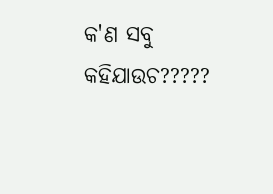କ'ଣ ସବୁ କହିଯାଉଚ?????